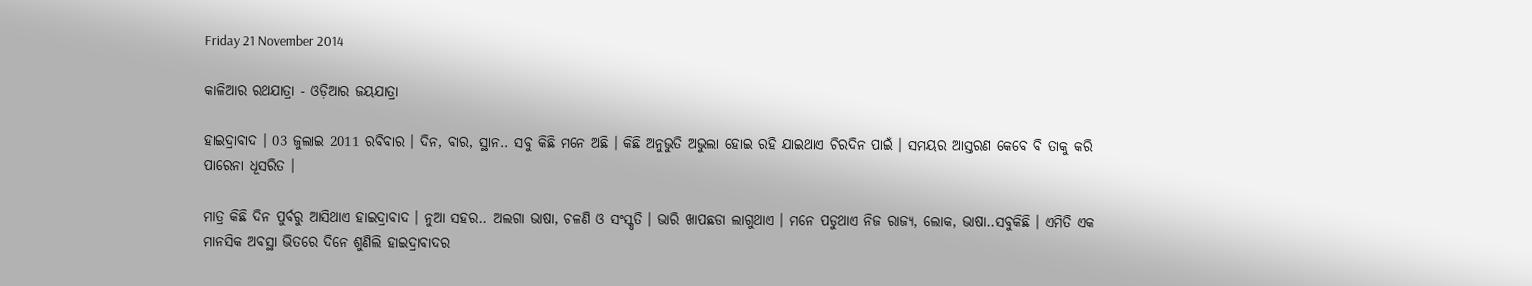Friday 21 November 2014

କାଳିଆର ରଥଯାତ୍ରା - ଓଡ଼ିଆର ଜୟଯାତ୍ରା

ହାଇଦ୍ରାବାଦ । 03 ଜୁଲାଇ 2011 ରବିବାର । ଦିନ, ବାର, ସ୍ଥାନ.. ସବୁ କିଛି ମନେ ଅଛି । କିଛି ଅନୁଭୁତି ଅଭୁଲା ହୋଇ ରହି ଯାଇଥାଏ ଚିରଦିନ ପାଇଁ । ସମୟର ଆସ୍ତରଣ କେବେ ବି ତାକୁ କରି ପାରେନା ଧୂସରିତ ।

ମାତ୍ର କିଛି ଦିନ ପୁର୍ବରୁ ଆସିଥାଏ ହାଇଦ୍ରାବାଦ । ନୁଆ ସହର.. ଅଲଗା ଭାଷା, ଚଳଣି ଓ ସଂସ୍କୃତି । ଭାରି ଖାପଛଡା ଲାଗୁଥାଏ । ମନେ ପଡୁଥାଏ ନିଜ ରାଜ୍ୟ, ଲୋକ, ଭାଷା..ସବୁକିଛି । ଏମିତି ଏକ ମାନସିକ ଅବସ୍ଥା ଭିତରେ ଦିନେ ଶୁଣିଲି ହାଇଦ୍ରାବାଦର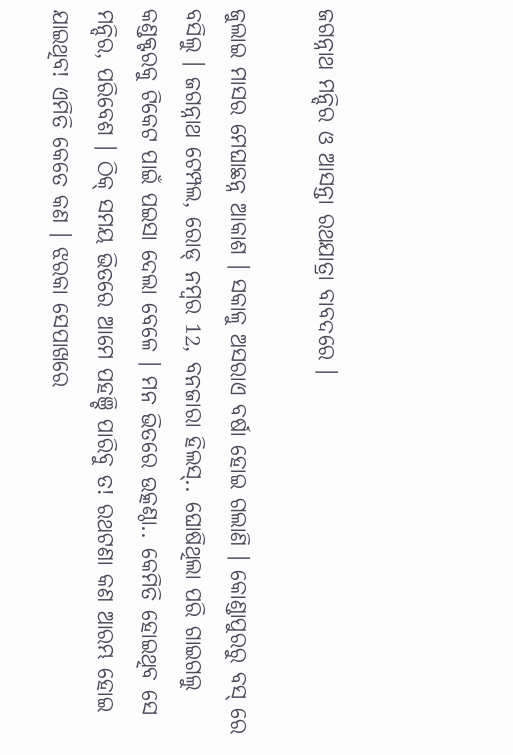ଜଗନ୍ନାଥ ମନ୍ଦିର ଓ ଆସନ୍ତା ରଥଯାତ୍ରା ବାବଦରେ ।

ଜୁଲାଇ ମାସର ମେଘାଛନ୍ନ ଆକାଶ । ସକାଳୁ ଅସରାଏ ବର୍ଷା ହୋଇ ଗଲାଣି । କୋଣ୍ଡାପୁରରୁ ବସ୍ ରେ ବସିଲୁ । ଜଗନ୍ନାଥ ଟେମ୍ପଲ, ରୋଡ୍ ନମ୍ବର 12, ବନଜାରା ହିଲସ୍.. ଘୋଷିଥିଲା ପରି ଗାଇଗଲୁ କଣ୍ଡକ୍ଟରକୁ ଟିକେଟ ପାଇଁ ପଇସା ଦେଲା ବେଳେ । ମନ ଭିତରେ ଉତ୍କଣ୍ଠା.. କେମିତି ହୋଇଥିବ ସେ ମନ୍ଦିର, ପରିବେଶ । ଠିକ୍ ସମୟ ଭିତରେ ଆମେ ପହଞ୍ଚି ପାରିବୁ ତ! ରଥଟଣା କଣ ଆରମ୍ଭ ହୋଇ ଯାଇଥିବ! ଏମିତି କେତେ କଣ । ଝରକା ସେପାଖରେ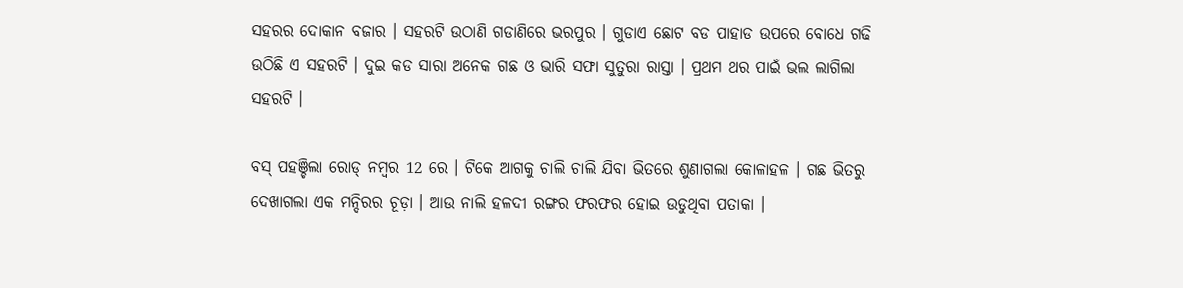ସହରର ଦୋକାନ ବଜାର । ସହରଟି ଉଠାଣି ଗଡାଣିରେ ଭରପୁର । ଗୁଡାଏ ଛୋଟ ବଡ ପାହାଡ ଉପରେ ବୋଧେ ଗଢି ଉଠିଛି ଏ ସହରଟି । ଦୁଇ କଡ ସାରା ଅନେକ ଗଛ ଓ ଭାରି ସଫା ସୁତୁରା ରାସ୍ତା । ପ୍ରଥମ ଥର ପାଇଁ ଭଲ ଲାଗିଲା ସହରଟି ।

ବସ୍ ପହଞ୍ଚିଲା ରୋଡ୍ ନମ୍ବର 12 ରେ । ଟିକେ ଆଗକୁ ଚାଲି ଚାଲି ଯିବା ଭିତରେ ଶୁଣାଗଲା କୋଳାହଳ । ଗଛ ଭିତରୁ ଦେଖାଗଲା ଏକ ମନ୍ଦିରର ଚୂଡ଼ା । ଆଉ ନାଲି ହଳଦୀ ରଙ୍ଗର ଫରଫର ହୋଇ ଉଡୁଥିବା ପତାକା ।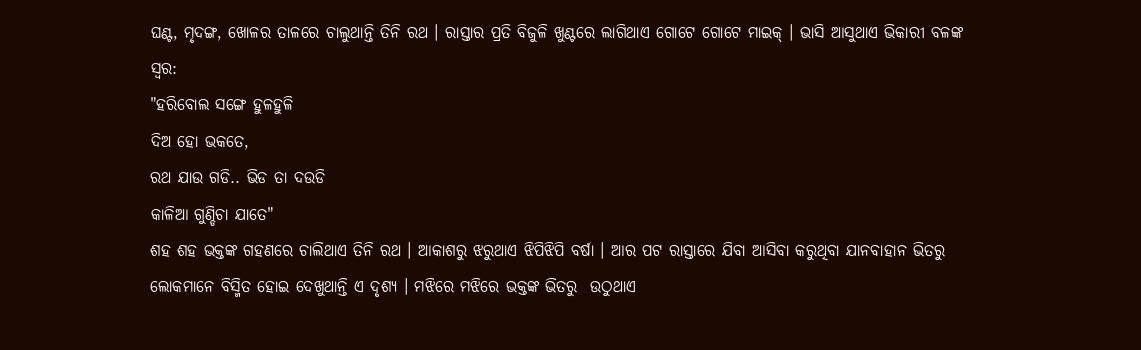ଘଣ୍ଟ, ମୃଦଙ୍ଗ, ଖୋଳର ତାଳରେ ଚାଲୁଥାନ୍ତି ତିନି ରଥ । ରାସ୍ତାର ପ୍ରତି ବିଜୁଳି ଖୁଣ୍ଟରେ ଲାଗିଥାଏ ଗୋଟେ ଗୋଟେ ମାଇକ୍ । ଭାସି ଆସୁଥାଏ ଭିକାରୀ ବଳଙ୍କ ସ୍ୱର:
"ହରିବୋଲ ସଙ୍ଗେ ହୁଳହୁଳି
ଦିଅ ହୋ ଭକତେ,
ରଥ ଯାଉ ଗଡି.. ଭିଡ ତା ଦଉଡି
କାଳିଆ ଗୁଣ୍ଡିଚା ଯାତେ"
ଶହ ଶହ ଭକ୍ତଙ୍କ ଗହଣରେ ଚାଲିଥାଏ ତିନି ରଥ । ଆକାଶରୁ ଝରୁଥାଏ ଝିପିଝିପି ବର୍ଷା । ଆର ପଟ ରାସ୍ତାରେ ଯିବା ଆସିବା କରୁଥିବା ଯାନବାହାନ ଭିତରୁ ଲୋକମାନେ ବିସ୍ମିତ ହୋଇ ଦେଖୁଥାନ୍ତି ଏ ଦୃଶ୍ୟ । ମଝିରେ ମଝିରେ ଭକ୍ତଙ୍କ ଭିତରୁ  ଉଠୁଥାଏ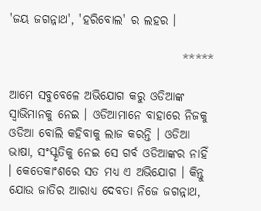'ଜୟ ଜଗନ୍ନାଥ', 'ହରିବୋଲ' ର ଲହର ।

                                    *****

ଆମେ ସବୁବେଳେ ଅଭିଯୋଗ କରୁ ଓଡିଆଙ୍କ ସ୍ବାଭିମାନକୁ ନେଇ । ଓଡିଆମାନେ ବାହାରେ ନିଜକୁ ଓଡିଆ ବୋଲି କହିବାକୁ ଲାଜ କରନ୍ତି । ଓଡିଆ ଭାଷା, ସଂସ୍କୃତିକୁ ନେଇ ସେ ଗର୍ବ ଓଡିଆଙ୍କର ନାହିଁ । କେତେକାଂଶରେ ସତ ମଧ୍ୟ ଏ ଅଭିଯୋଗ । କିନ୍ତୁ ଯୋଉ ଜାତିର ଆରାଧ୍ୟ ଦେବତା ନିଜେ ଜଗନ୍ନାଥ,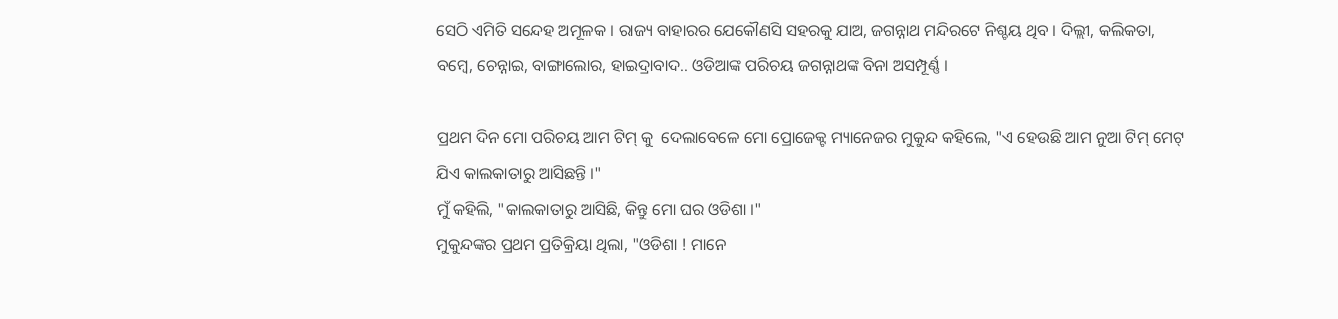ସେଠି ଏମିତି ସନ୍ଦେହ ଅମୂଳକ । ରାଜ୍ୟ ବାହାରର ଯେକୌଣସି ସହରକୁ ଯାଅ, ଜଗନ୍ନାଥ ମନ୍ଦିରଟେ ନିଶ୍ଚୟ ଥିବ । ଦିଲ୍ଲୀ, କଲିକତା, ବମ୍ବେ, ଚେନ୍ନାଇ, ବାଙ୍ଗାଲୋର, ହାଇଦ୍ରାବାଦ.. ଓଡିଆଙ୍କ ପରିଚୟ ଜଗନ୍ନାଥଙ୍କ ବିନା ଅସମ୍ପୂର୍ଣ୍ଣ ।

ପ୍ରଥମ ଦିନ ମୋ ପରିଚୟ ଆମ ଟିମ୍ କୁ  ଦେଲାବେଳେ ମୋ ପ୍ରୋଜେକ୍ଟ ମ୍ୟାନେଜର ମୁକୁନ୍ଦ କହିଲେ, "ଏ ହେଉଛି ଆମ ନୁଆ ଟିମ୍ ମେଟ୍ ଯିଏ କାଲକାତାରୁ ଆସିଛନ୍ତି ।"
ମୁଁ କହିଲି, "କାଲକାତାରୁ ଆସିଛି, କିନ୍ତୁ ମୋ ଘର ଓଡିଶା ।"
ମୁକୁନ୍ଦଙ୍କର ପ୍ରଥମ ପ୍ରତିକ୍ରିୟା ଥିଲା, "ଓଡିଶା ! ମାନେ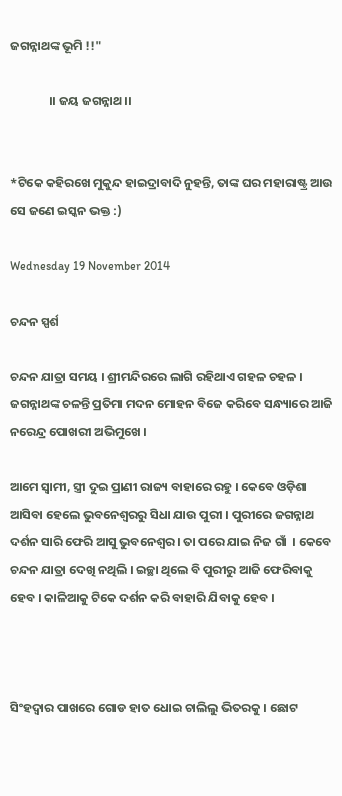ଜଗନ୍ନାଥଙ୍କ ଭୂମି !!"

              ।। ଜୟ ଜଗନ୍ନାଥ ।।


*ଟିକେ କହିରଖେ ମୁକୁନ୍ଦ ହାଇଦ୍ରାବାଦି ନୁହନ୍ତି, ତାଙ୍କ ଘର ମହାରାଷ୍ଟ୍ର ଆଉ ସେ ଜଣେ ଇସ୍କନ ଭକ୍ତ :)

Wednesday 19 November 2014

ଚନ୍ଦନ ସ୍ପର୍ଶ

ଚନ୍ଦନ ଯାତ୍ରା ସମୟ । ଶ୍ରୀମନ୍ଦିରରେ ଲାଗି ରହିଥାଏ ଗହଳ ଚହଳ । ଜଗନ୍ନାଥଙ୍କ ଚଳନ୍ତି ପ୍ରତିମା ମଦନ ମୋହନ ବିଜେ କରିବେ ସନ୍ଧ୍ୟାରେ ଆଜି ନରେନ୍ଦ୍ର ପୋଖରୀ ଅଭିମୁଖେ ।

ଆମେ ସ୍ୱାମୀ, ସ୍ତ୍ରୀ ଦୁଇ ପ୍ରାଣୀ ରାଜ୍ୟ ବାହାରେ ରହୁ । କେବେ ଓଡ଼ିଶା ଆସିବା ହେଲେ ଭୁବନେଶ୍ୱରରୁ ସିଧା ଯାଉ ପୁରୀ । ପୁରୀରେ ଜଗନ୍ନାଥ ଦର୍ଶନ ସାରି ଫେରି ଆସୁ ଭୁବନେଶ୍ୱର । ତା ପରେ ଯାଇ ନିଜ ଗାଁ  । କେବେ ଚନ୍ଦନ ଯାତ୍ରା ଦେଖି ନଥିଲି । ଇଚ୍ଛା ଥିଲେ ବି ପୁରୀରୁ ଆଜି ଫେରିବାକୁ ହେବ । କାଳିଆକୁ ଟିକେ ଦର୍ଶନ କରି ବାହାରି ଯିବାକୁ ହେବ ।



ସିଂହଦ୍ୱାର ପାଖରେ ଗୋଡ ହାତ ଧୋଇ ଚାଲିଲୁ ଭିତରକୁ । ଛୋଟ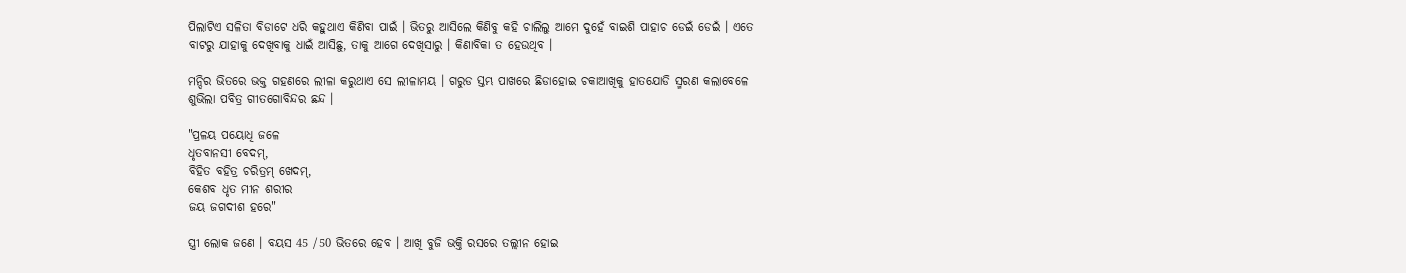ପିଲାଟିଏ ସଳିତା ବିଡାଟେ ଧରି କହୁଥାଏ କିଣିବା ପାଇଁ । ଭିତରୁ ଆସିଲେ କିଣିବୁ କହି ଚାଲିଲୁ ଆମେ ଦୁହେଁ ବାଇଶି ପାହାଚ ଡେଇଁ ଡେଇଁ । ଏତେ ବାଟରୁ ଯାହାକୁ ଦେଖିବାକୁ ଧାଇଁ ଆସିଛୁ, ତାକୁ ଆଗେ ଦେଖିସାରୁ । କିଣାବିକା ତ ହେଉଥିବ ।

ମନ୍ଦିର ଭିତରେ ଭକ୍ତ ଗହଣରେ ଲୀଳା କରୁଥାଏ ସେ ଲୀଳାମୟ । ଗରୁଡ ସ୍ତମ୍ଭ ପାଖରେ ଛିଡାହୋଇ ଚକାଆଖିକୁ ହାତଯୋଡି ସ୍ମରଣ କଲାବେଳେ ଶୁଭିଲା ପବିତ୍ର ଗୀତଗୋବିନ୍ଦର ଛନ୍ଦ ।

"ପ୍ରଳୟ ପୟୋଧି ଜଳେ
ଧୃତବାନସୀ ବେଦମ୍,
ବିହିତ ବହିତ୍ର ଚରିତ୍ରମ୍ ଖେଦମ୍,
କେଶବ ଧୃତ ମୀନ ଶରୀର
ଜୟ ଜଗଦୀଶ ହରେ"

ସ୍ତ୍ରୀ ଲୋକ ଜଣେ । ବୟସ 45 /50 ଭିତରେ ହେବ । ଆଖି ବୁଜି ଭକ୍ତି ରସରେ ତଲ୍ଲୀନ ହୋଇ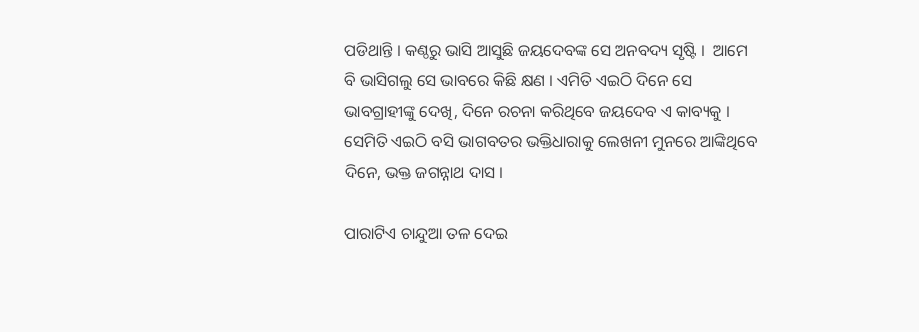ପଡିଥାନ୍ତି । କଣ୍ଠରୁ ଭାସି ଆସୁଛି ଜୟଦେବଙ୍କ ସେ ଅନବଦ୍ୟ ସୃଷ୍ଟି ।  ଆମେ ବି ଭାସିଗଲୁ ସେ ଭାବରେ କିଛି କ୍ଷଣ । ଏମିତି ଏଇଠି ଦିନେ ସେ ଭାବଗ୍ରାହୀଙ୍କୁ ଦେଖି, ଦିନେ ରଚନା କରିଥିବେ ଜୟଦେବ ଏ କାବ୍ୟକୁ । ସେମିତି ଏଇଠି ବସି ଭାଗବତର ଭକ୍ତିଧାରାକୁ ଲେଖନୀ ମୁନରେ ଆଙ୍କିଥିବେ ଦିନେ, ଭକ୍ତ ଜଗନ୍ନାଥ ଦାସ ।

ପାରାଟିଏ ଚାନ୍ଦୁଆ ତଳ ଦେଇ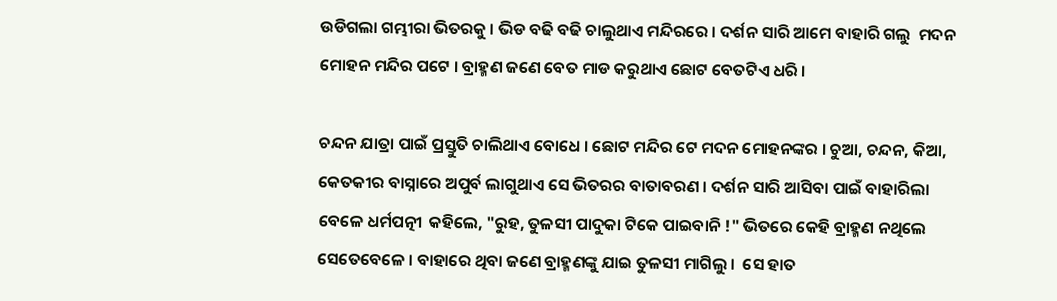ଉଡିଗଲା ଗମ୍ଭୀରା ଭିତରକୁ । ଭିଡ ବଢି ବଢି ଚାଲୁଥାଏ ମନ୍ଦିରରେ । ଦର୍ଶନ ସାରି ଆମେ ବାହାରି ଗଲୁ  ମଦନ ମୋହନ ମନ୍ଦିର ପଟେ । ବ୍ରାହ୍ମଣ ଜଣେ ବେତ ମାଡ କରୁଥାଏ ଛୋଟ ବେତଟିଏ ଧରି ।

ଚନ୍ଦନ ଯାତ୍ରା ପାଇଁ ପ୍ରସ୍ତୁତି ଚାଲିଥାଏ ବୋଧେ । ଛୋଟ ମନ୍ଦିର ଟେ ମଦନ ମୋହନଙ୍କର । ଚୁଆ, ଚନ୍ଦନ, କିଆ, କେତକୀର ବାସ୍ନାରେ ଅପୁର୍ବ ଲାଗୁଥାଏ ସେ ଭିତରର ବାତାବରଣ । ଦର୍ଶନ ସାରି ଆସିବା ପାଇଁ ବାହାରିଲା ବେଳେ ଧର୍ମପତ୍ନୀ  କହିଲେ, "ରୁହ, ତୁଳସୀ ପାଦୁକା ଟିକେ ପାଇବାନି !" ଭିତରେ କେହି ବ୍ରାହ୍ମଣ ନଥିଲେ ସେତେବେଳେ । ବାହାରେ ଥିବା ଜଣେ ବ୍ରାହ୍ମଣଙ୍କୁ ଯାଇ ତୁଳସୀ ମାଗିଲୁ ।  ସେ ହାତ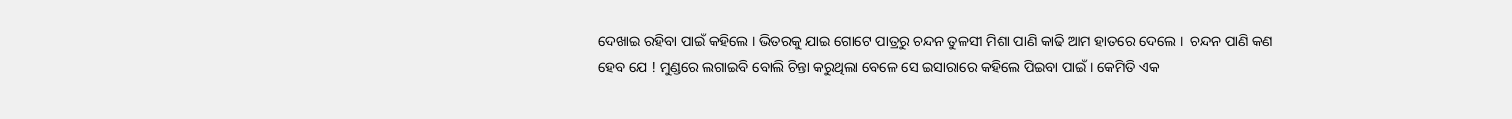ଦେଖାଇ ରହିବା ପାଇଁ କହିଲେ । ଭିତରକୁ ଯାଇ ଗୋଟେ ପାତ୍ରରୁ ଚନ୍ଦନ ତୁଳସୀ ମିଶା ପାଣି କାଢି ଆମ ହାତରେ ଦେଲେ ।  ଚନ୍ଦନ ପାଣି କଣ ହେବ ଯେ ! ମୁଣ୍ଡରେ ଲଗାଇବି ବୋଲି ଚିନ୍ତା କରୁଥିଲା ବେଳେ ସେ ଇସାରାରେ କହିଲେ ପିଇବା ପାଇଁ । କେମିତି ଏକ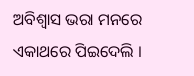ଅବିଶ୍ୱାସ ଭରା ମନରେ ଏକାଥରେ ପିଇଦେଲି ।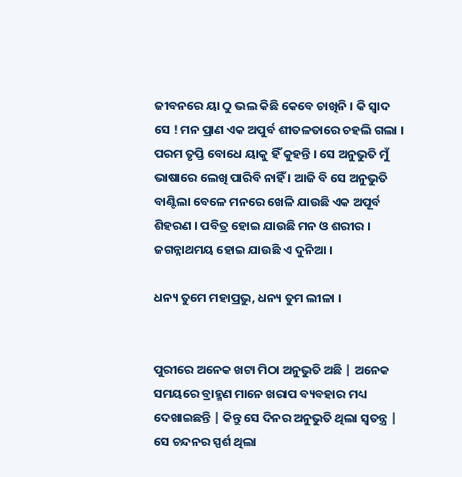ଜୀବନରେ ୟା ଠୁ ଭଲ କିଛି କେବେ ଚାଖିନି । କି ସ୍ୱାଦ ସେ ! ମନ ପ୍ରାଣ ଏକ ଅପୁର୍ବ ଶୀତଳତାରେ ଚହଲି ଗଲା । ପରମ ତୃପ୍ତି ବୋଧେ ୟାକୁ ହିଁ କୁହନ୍ତି । ସେ ଅନୁଭୁତି ମୁଁ ଭାଷାରେ ଲେଖି ପାରିବି ନାହିଁ । ଆଜି ବି ସେ ଅନୁଭୁତି ବାଣ୍ଟିଲା ବେଳେ ମନରେ ଖେଳି ଯାଉଛି ଏକ ଅପୂର୍ବ ଶିହରଣ । ପବିତ୍ର ହୋଇ ଯାଉଛି ମନ ଓ ଶରୀର । ଜଗନ୍ନାଥମୟ ହୋଇ ଯାଉଛି ଏ ଦୁନିଆ ।

ଧନ୍ୟ ତୁମେ ମହାପ୍ରଭୁ, ଧନ୍ୟ ତୁମ ଲୀଳା ।


ପୁରୀରେ ଅନେକ ଖଟା ମିଠା ଅନୁଭୁତି ଅଛି | ଅନେକ ସମୟରେ ବ୍ରାହ୍ମଣ ମାନେ ଖରାପ ବ୍ୟବହାର ମଧ୍ୟ ଦେଖାଇଛନ୍ତି | କିନ୍ତୁ ସେ ଦିନର ଅନୁଭୁତି ଥିଲା ସ୍ବତନ୍ତ୍ର | ସେ ଚନ୍ଦନର ସ୍ପର୍ଶ ଥିଲା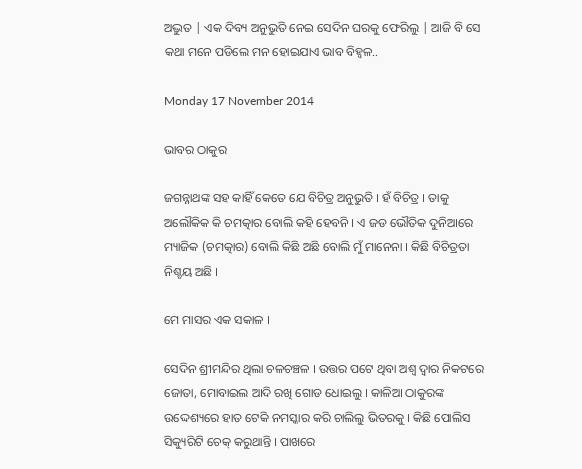ଅଦ୍ଭୁତ | ଏକ ଦିବ୍ୟ ଅନୁଭୁତି ନେଇ ସେଦିନ ଘରକୁ ଫେରିଲୁ | ଆଜି ବି ସେ କଥା ମନେ ପଡିଲେ ମନ ହୋଇଯାଏ ଭାବ ବିହ୍ବଳ..

Monday 17 November 2014

ଭାବର ଠାକୁର

ଜଗନ୍ନାଥଙ୍କ ସହ କାହିଁ କେତେ ଯେ ବିଚିତ୍ର ଅନୁଭୁତି । ହଁ ବିଚିତ୍ର । ତାକୁ ଅଲୌକିକ କି ଚମତ୍କାର ବୋଲି କହି ହେବନି । ଏ ଜଡ ଭୌତିକ ଦୁନିଆରେ ମ୍ୟାଜିକ (ଚମତ୍କାର) ବୋଲି କିଛି ଅଛି ବୋଲି ମୁଁ ମାନେନା । କିଛି ବିଚିତ୍ରତା ନିଶ୍ଚୟ ଅଛି ।

ମେ ମାସର ଏକ ସକାଳ ।

ସେଦିନ ଶ୍ରୀମନ୍ଦିର ଥିଲା ଚଳଚଞ୍ଚଳ । ଉତ୍ତର ପଟେ ଥିବା ଅଶ୍ୱ ଦ୍ୱାର ନିକଟରେ ଜୋତା, ମୋବାଇଲ ଆଦି ରଖି ଗୋଡ ଧୋଇଲୁ । କାଳିଆ ଠାକୁରଙ୍କ ଉଦ୍ଦେଶ୍ୟରେ ହାତ ଟେକି ନମସ୍କାର କରି ଚାଲିଲୁ ଭିତରକୁ । କିଛି ପୋଲିସ ସିକ୍ୟୁରିଟି ଚେକ୍ କରୁଥାନ୍ତି । ପାଖରେ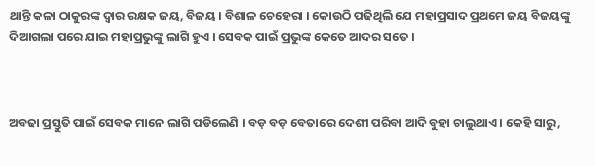ଥାନ୍ତି କଳା ଠାକୁରଙ୍କ ଦ୍ୱାର ରକ୍ଷକ ଜୟ, ବିଜୟ । ବିଶାଳ ଚେହେରା । କୋଉଠି ପଢିଥିଲି ଯେ ମହାପ୍ରସାଦ ପ୍ରଥମେ ଜୟ ବିଜୟଙ୍କୁ ଦିଆଗଲା ପରେ ଯାଇ ମହାପ୍ରଭୁଙ୍କୁ ଲାଗି ହୁଏ । ସେବକ ପାଇଁ ପ୍ରଭୁଙ୍କ କେତେ ଆଦର ସତେ ।



ଅବଢା ପ୍ରସ୍ତୁତି ପାଇଁ ସେବକ ମାନେ ଲାଗି ପଡିଲେଣି । ବଡ଼ ବଡ଼ ବେତାରେ ଦେଶୀ ପରିବା ଆଦି ବୁହା ଚାଲୁଥାଏ । କେହି ସାରୁ,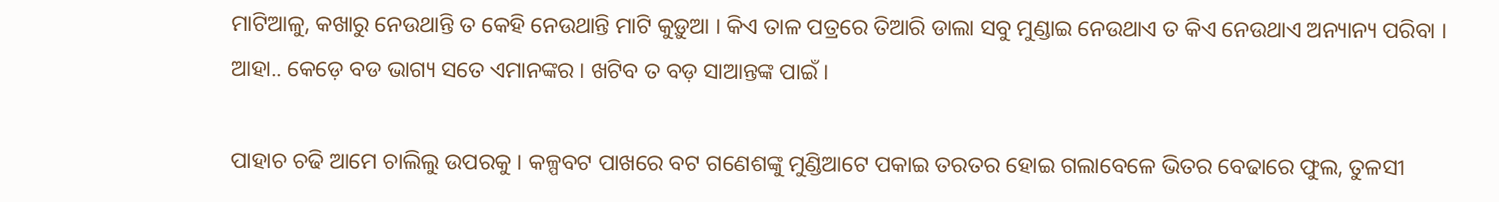ମାଟିଆଳୁ, କଖାରୁ ନେଉଥାନ୍ତି ତ କେହି ନେଉଥାନ୍ତି ମାଟି କୁଡ଼ୁଆ । କିଏ ତାଳ ପତ୍ରରେ ତିଆରି ଡାଲା ସବୁ ମୁଣ୍ଡାଇ ନେଉଥାଏ ତ କିଏ ନେଉଥାଏ ଅନ୍ୟାନ୍ୟ ପରିବା । ଆହା.. କେଡ଼େ ବଡ ଭାଗ୍ୟ ସତେ ଏମାନଙ୍କର । ଖଟିବ ତ ବଡ଼ ସାଆନ୍ତଙ୍କ ପାଇଁ ।

ପାହାଚ ଚଢି ଆମେ ଚାଲିଲୁ ଉପରକୁ । କଳ୍ପବଟ ପାଖରେ ବଟ ଗଣେଶଙ୍କୁ ମୁଣ୍ଡିଆଟେ ପକାଇ ତରତର ହୋଇ ଗଲାବେଳେ ଭିତର ବେଢାରେ ଫୁଲ, ତୁଳସୀ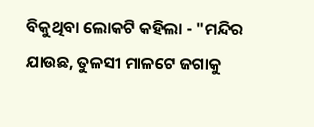ବିକୁଥିବା ଲୋକଟି କହିଲା - "ମନ୍ଦିର ଯାଉଛ, ତୁଳସୀ ମାଳଟେ ଜଗାକୁ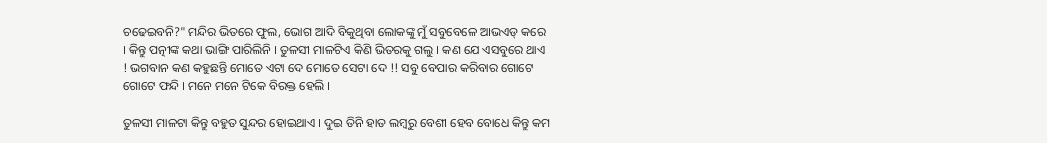ଚଢେଇବନି?" ମନ୍ଦିର ଭିତରେ ଫୁଲ, ଭୋଗ ଆଦି ବିକୁଥିବା ଲୋକଙ୍କୁ ମୁଁ ସବୁବେଳେ ଆଭଏଡ୍ କରେ । କିନ୍ତୁ ପତ୍ନୀଙ୍କ କଥା ଭାଙ୍ଗି ପାରିଲିନି । ତୁଳସୀ ମାଳଟିଏ କିଣି ଭିତରକୁ ଗଲୁ । କଣ ଯେ ଏସବୁରେ ଥାଏ ! ଭଗବାନ କଣ କହୁଛନ୍ତି ମୋତେ ଏଟା ଦେ ମୋତେ ସେଟା ଦେ !! ସବୁ ବେପାର କରିବାର ଗୋଟେ ଗୋଟେ ଫନ୍ଦି । ମନେ ମନେ ଟିକେ ବିରକ୍ତ ହେଲି ।

ତୁଳସୀ ମାଳଟା କିନ୍ତୁ ବହୁତ ସୁନ୍ଦର ହୋଇଥାଏ । ଦୁଇ ତିନି ହାତ ଲମ୍ବରୁ ବେଶୀ ହେବ ବୋଧେ କିନ୍ତୁ କମ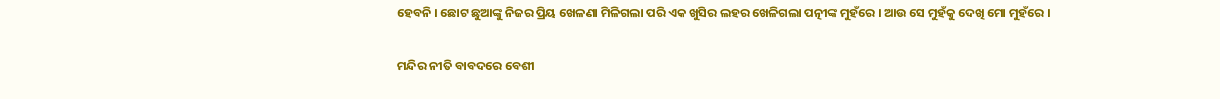ହେବନି । ଛୋଟ ଛୁଆଙ୍କୁ ନିଜର ପ୍ରିୟ ଖେଳଣା ମିଳିଗଲା ପରି ଏକ ଖୁସିର ଲହର ଖେଳିଗଲା ପତ୍ନୀଙ୍କ ମୁହଁରେ । ଆଉ ସେ ମୁହଁକୁ ଦେଖି ମୋ ମୁହଁରେ ।

ମନ୍ଦିର ନୀତି ବାବଦରେ ବେଶୀ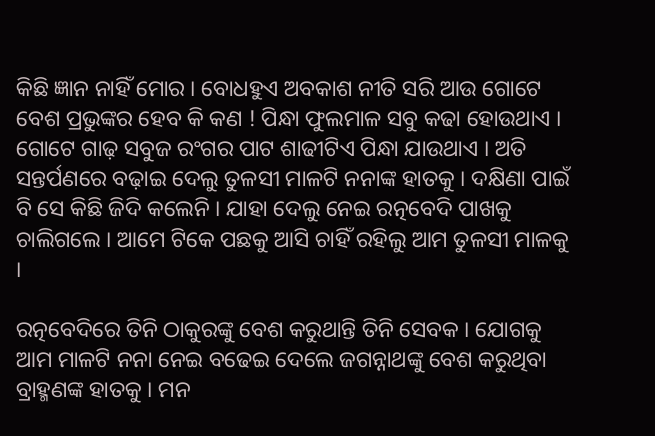କିଛି ଜ୍ଞାନ ନାହିଁ ମୋର । ବୋଧହୁଏ ଅବକାଶ ନୀତି ସରି ଆଉ ଗୋଟେ ବେଶ ପ୍ରଭୁଙ୍କର ହେବ କି କଣ ! ପିନ୍ଧା ଫୁଲମାଳ ସବୁ କଢା ହୋଉଥାଏ । ଗୋଟେ ଗାଢ଼ ସବୁଜ ରଂଗର ପାଟ ଶାଢୀଟିଏ ପିନ୍ଧା ଯାଉଥାଏ । ଅତି ସନ୍ତର୍ପଣରେ ବଢ଼ାଇ ଦେଲୁ ତୁଳସୀ ମାଳଟି ନନାଙ୍କ ହାତକୁ । ଦକ୍ଷିଣା ପାଇଁ ବି ସେ କିଛି ଜିଦି କଲେନି । ଯାହା ଦେଲୁ ନେଇ ରତ୍ନବେଦି ପାଖକୁ ଚାଲିଗଲେ । ଆମେ ଟିକେ ପଛକୁ ଆସି ଚାହିଁ ରହିଲୁ ଆମ ତୁଳସୀ ମାଳକୁ ।

ରତ୍ନବେଦିରେ ତିନି ଠାକୁରଙ୍କୁ ବେଶ କରୁଥାନ୍ତି ତିନି ସେବକ । ଯୋଗକୁ ଆମ ମାଳଟି ନନା ନେଇ ବଢେଇ ଦେଲେ ଜଗନ୍ନାଥଙ୍କୁ ବେଶ କରୁଥିବା ବ୍ରାହ୍ମଣଙ୍କ ହାତକୁ । ମନ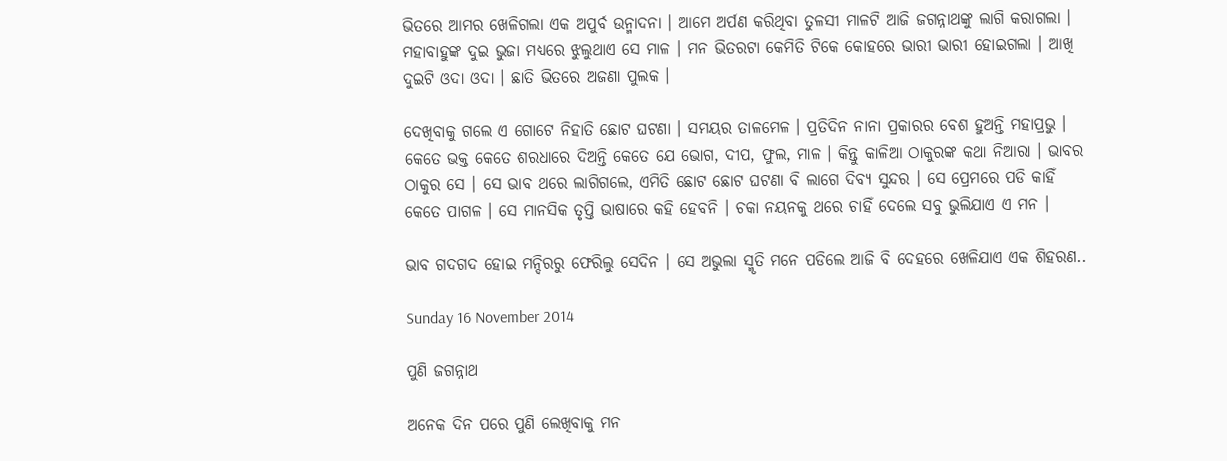ଭିତରେ ଆମର ଖେଳିଗଲା ଏକ ଅପୁର୍ବ ଉନ୍ମାଦନା । ଆମେ ଅର୍ପଣ କରିଥିବା ତୁଳସୀ ମାଳଟି ଆଜି ଜଗନ୍ନାଥଙ୍କୁ ଲାଗି କରାଗଲା । ମହାବାହୁଙ୍କ ଦୁଇ ଭୁଜା ମଧ୍ୟରେ ଝୁଲୁଥାଏ ସେ ମାଳ । ମନ ଭିତରଟା କେମିତି ଟିକେ କୋହରେ ଭାରୀ ଭାରୀ ହୋଇଗଲା । ଆଖି ଦୁଇଟି ଓଦା ଓଦା । ଛାତି ଭିତରେ ଅଜଣା ପୁଲକ ।

ଦେଖିବାକୁ ଗଲେ ଏ ଗୋଟେ ନିହାତି ଛୋଟ ଘଟଣା । ସମୟର ତାଳମେଳ । ପ୍ରତିଦିନ ନାନା ପ୍ରକାରର ବେଶ ହୁଅନ୍ତି ମହାପ୍ରଭୁ । କେତେ ଭକ୍ତ କେତେ ଶରଧାରେ ଦିଅନ୍ତି କେତେ ଯେ ଭୋଗ, ଦୀପ, ଫୁଲ, ମାଳ । କିନ୍ତୁ କାଳିଆ ଠାକୁରଙ୍କ କଥା ନିଆରା । ଭାବର ଠାକୁର ସେ । ସେ ଭାବ ଥରେ ଲାଗିଗଲେ, ଏମିତି ଛୋଟ ଛୋଟ ଘଟଣା ବି ଲାଗେ ଦିବ୍ୟ ସୁନ୍ଦର । ସେ ପ୍ରେମରେ ପଡି କାହିଁ କେତେ ପାଗଳ । ସେ ମାନସିକ ତୃପ୍ତି ଭାଷାରେ କହି ହେବନି । ଚକା ନୟନକୁ ଥରେ ଚାହିଁ ଦେଲେ ସବୁ ଭୁଲିଯାଏ ଏ ମନ ।

ଭାବ ଗଦଗଦ ହୋଇ ମନ୍ଦିରରୁ ଫେରିଲୁ ସେଦିନ । ସେ ଅଭୁଲା ସ୍ମୃତି ମନେ ପଡିଲେ ଆଜି ବି ଦେହରେ ଖେଳିଯାଏ ଏକ ଶିହରଣ..

Sunday 16 November 2014

ପୁଣି ଜଗନ୍ନାଥ

ଅନେକ ଦିନ ପରେ ପୁଣି ଲେଖିବାକୁ ମନ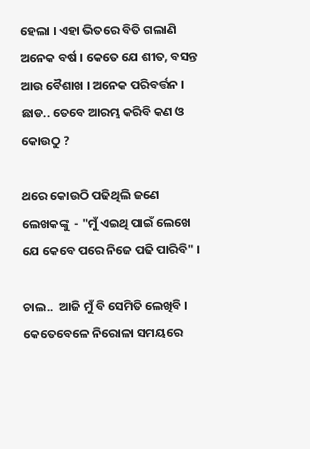ହେଲା । ଏହା ଭିତରେ ବିତି ଗଲାଣି ଅନେକ ବର୍ଷ । କେତେ ଯେ ଶୀତ, ବସନ୍ତ ଆଉ ବୈଶାଖ । ଅନେକ ପରିବର୍ତ୍ତନ । ଛାଡ.. ତେବେ ଆରମ୍ଭ କରିବି କଣ ଓ କୋଉଠୁ ?

ଥରେ କୋଉଠି ପଢିଥିଲି ଜଣେ ଲେଖକଙ୍କୁ  - "ମୁଁ ଏଇଥି ପାଇଁ ଲେଖେ ଯେ କେବେ ପରେ ନିଜେ ପଢି ପାରିବି" ।

ଚାଲ..  ଆଜି ମୁଁ ବି ସେମିତି ଲେଖିବି । କେତେବେଳେ ନିରୋଳା ସମୟରେ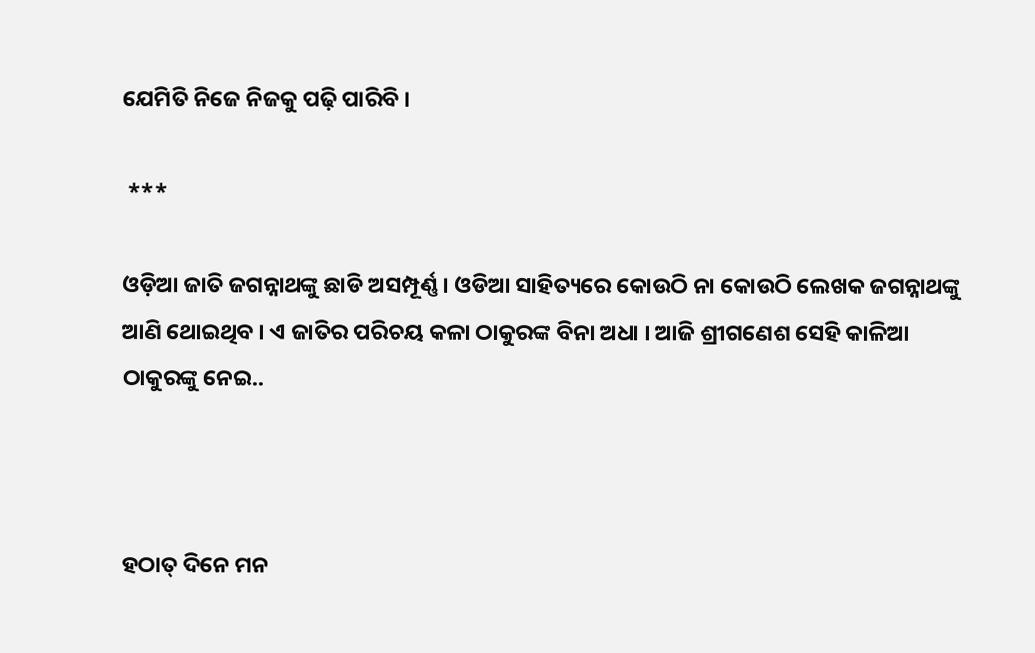ଯେମିତି ନିଜେ ନିଜକୁ ପଢ଼ି ପାରିବି ।

 ***

ଓଡ଼ିଆ ଜାତି ଜଗନ୍ନାଥଙ୍କୁ ଛାଡି ଅସମ୍ପୂର୍ଣ୍ଣ । ଓଡିଆ ସାହିତ୍ୟରେ କୋଉଠି ନା କୋଉଠି ଲେଖକ ଜଗନ୍ନାଥଙ୍କୁ ଆଣି ଥୋଇଥିବ । ଏ ଜାତିର ପରିଚୟ କଳା ଠାକୁରଙ୍କ ବିନା ଅଧା । ଆଜି ଶ୍ରୀଗଣେଶ ସେହି କାଳିଆ ଠାକୁରଙ୍କୁ ନେଇ..



ହଠାତ୍ ଦିନେ ମନ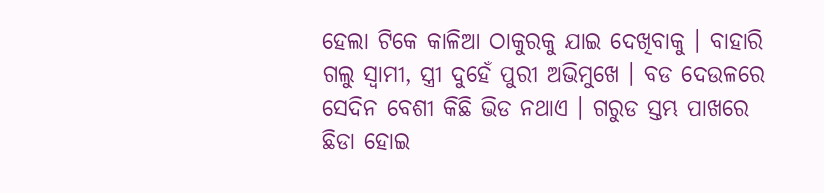ହେଲା ଟିକେ କାଳିଆ ଠାକୁରକୁ ଯାଇ ଦେଖିବାକୁ । ବାହାରି ଗଲୁ ସ୍ୱାମୀ, ସ୍ତ୍ରୀ ଦୁହେଁ ପୁରୀ ଅଭିମୁଖେ । ବଡ ଦେଉଳରେ ସେଦିନ ବେଶୀ କିଛି ଭିଡ ନଥାଏ । ଗରୁଡ ସ୍ତମ୍ଭ ପାଖରେ ଛିଡା ହୋଇ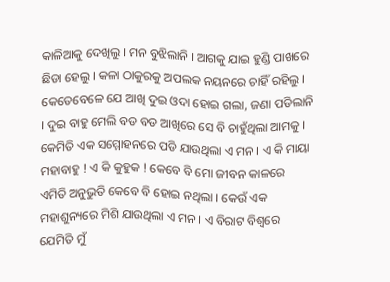କାଳିଆକୁ ଦେଖିଲୁ । ମନ ବୁଝିଲାନି । ଆଗକୁ ଯାଇ ହୁଣ୍ଡି ପାଖରେ ଛିଡା ହେଲୁ । କଳା ଠାକୁରକୁ ଅପଲକ ନୟନରେ ଚାହିଁ ରହିଲୁ । କେତେବେଳେ ଯେ ଆଖି ଦୁଇ ଓଦା ହୋଇ ଗଲା, ଜଣା ପଡିଲାନି । ଦୁଇ ବାହୁ ମେଲି ବଡ ବଡ ଆଖିରେ ସେ ବି ଚାହୁଁଥିଲା ଆମକୁ । କେମିତି ଏକ ସମ୍ମୋହନରେ ପଡି ଯାଉଥିଲା ଏ ମନ । ଏ କି ମାୟା ମହାବାହୁ ! ଏ କି କୁହୁକ ! କେବେ ବି ମୋ ଜୀବନ କାଳରେ ଏମିତି ଅନୁଭୁତି କେବେ ବି ହୋଇ ନଥିଲା । କେଉଁ ଏକ ମହାଶୁନ୍ୟରେ ମିଶି ଯାଉଥିଲା ଏ ମନ । ଏ ବିରାଟ ବିଶ୍ୱରେ ଯେମିତି ମୁଁ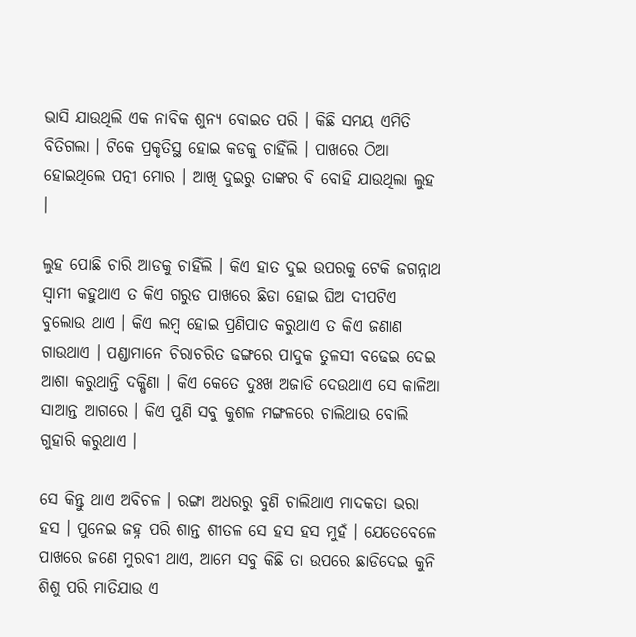ଭାସି ଯାଉଥିଲି ଏକ ନାବିକ ଶୁନ୍ୟ ବୋଇତ ପରି । କିଛି ସମୟ ଏମିତି ବିତିଗଲା । ଟିକେ ପ୍ରକୃତିସ୍ଥ ହୋଇ କଡକୁ ଚାହିଁଲି । ପାଖରେ ଠିଆ ହୋଇଥିଲେ ପତ୍ନୀ ମୋର । ଆଖି ଦୁଇରୁ ତାଙ୍କର ବି ବୋହି ଯାଉଥିଲା ଲୁହ ।

ଲୁହ ପୋଛି ଚାରି ଆଡକୁ ଚାହିଁଲି । କିଏ ହାତ ଦୁଇ ଉପରକୁ ଟେକି ଜଗନ୍ନାଥ ସ୍ୱାମୀ କହୁଥାଏ ତ କିଏ ଗରୁଡ ପାଖରେ ଛିଡା ହୋଇ ଘିଅ ଦୀପଟିଏ ବୁଲୋଉ ଥାଏ । କିଏ ଲମ୍ବ ହୋଇ ପ୍ରଣିପାତ କରୁଥାଏ ତ କିଏ ଜଣାଣ ଗାଉଥାଏ । ପଣ୍ଡାମାନେ ଚିରାଚରିତ ଢଙ୍ଗରେ ପାଦୁକ ତୁଳସୀ ବଢେଇ ଦେଇ ଆଶା କରୁଥାନ୍ତି ଦକ୍ଷିଣା । କିଏ କେତେ ଦୁଃଖ ଅଜାଡି ଦେଉଥାଏ ସେ କାଳିଆ ସାଆନ୍ତ ଆଗରେ । କିଏ ପୁଣି ସବୁ କୁଶଳ ମଙ୍ଗଳରେ ଚାଲିଥାଉ ବୋଲି ଗୁହାରି କରୁଥାଏ ।

ସେ କିନ୍ତୁ ଥାଏ ଅବିଚଳ । ରଙ୍ଗା ଅଧରରୁ ବୁଣି ଚାଲିଥାଏ ମାଦକତା ଭରା ହସ । ପୁନେଇ ଜହ୍ନ ପରି ଶାନ୍ତ ଶୀତଳ ସେ ହସ ହସ ମୁହଁ । ଯେତେବେଳେ ପାଖରେ ଜଣେ ମୁରବୀ ଥାଏ, ଆମେ ସବୁ କିଛି ତା ଉପରେ ଛାଡିଦେଇ କୁନି ଶିଶୁ ପରି ମାତିଯାଉ ଏ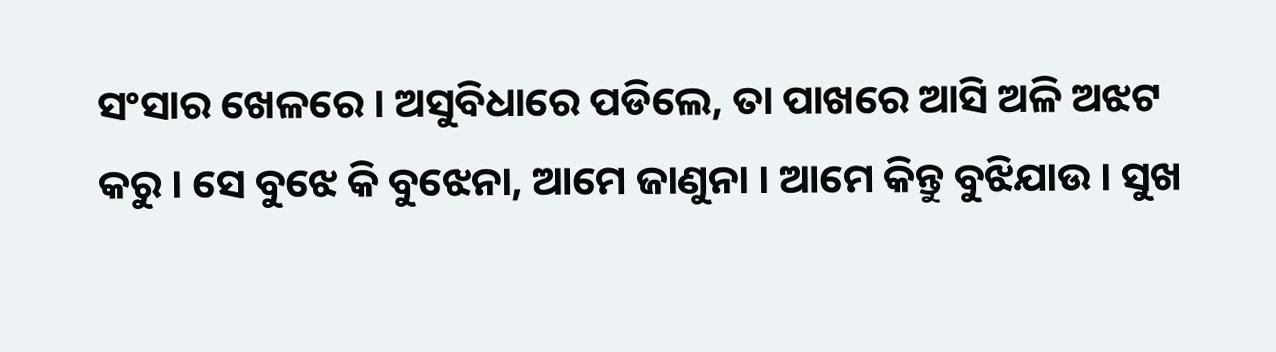ସଂସାର ଖେଳରେ । ଅସୁବିଧାରେ ପଡିଲେ, ତା ପାଖରେ ଆସି ଅଳି ଅଝଟ କରୁ । ସେ ବୁଝେ କି ବୁଝେନା, ଆମେ ଜାଣୁନା । ଆମେ କିନ୍ତୁ ବୁଝିଯାଉ । ସୁଖ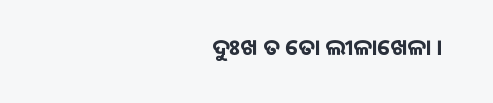ଦୁଃଖ ତ ତୋ ଲୀଳାଖେଳା ।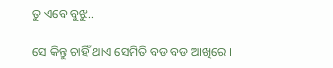ତୁ ଏବେ ବୁଝୁ..

ସେ କିନ୍ତୁ ଚାହିଁ ଥାଏ ସେମିତି ବଡ ବଡ ଆଖିରେ ।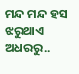ମନ୍ଦ ମନ୍ଦ ହସ ଝରୁଥାଏ ଅଧରରୁ..